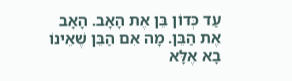עַד כְּדוֹן בֵּן אֶת הָאָב. הָאָב אֶת הַבֵּן. מָה אִם הַבֵּן שֶׁאֵינוֹ בָא אֶלָּא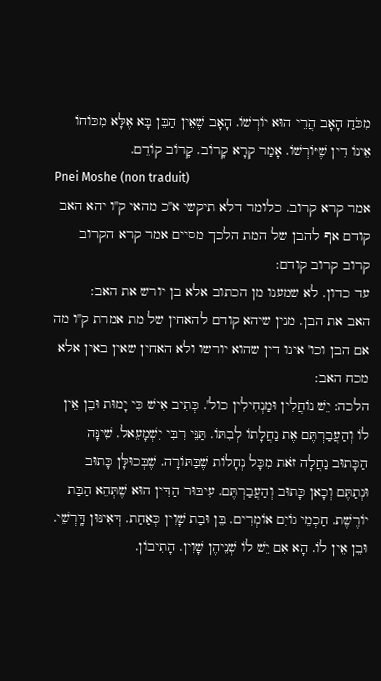מִכֹּחַ הָאָב הֲרֵי הוּא יוֹרְשׁוֹ. הָאָב שֶׁאֵין הַבֵּן בָּא אֶלָּא מִכּוֹחוֹ אֵינוֹ דִין שֶׁיּוֹרְשׁוֹ. אָמַר קְרָא קָרוֹב. קָרוֹב קוֹדֵם.
Pnei Moshe (non traduit)
אמר קרא קרוב. כלומר דלא תיקשי א''כ מהאי ק''ו יהא האב קודם אף להבן של המת הלכך מסיים אמר קרא הקרוב קרוב קרוב קודם:
עד כדון. לא שמענו מן הכתוב אלא בן יורש את האב:
האב את הבן. מנין שיהא קודם להאחין של מת אמרת ק''ו מה אם הבן וכו' אינו דין שהוא יורשו ולא האחין שאין באין אלא מכח האב:
הלכה: יֵשׁ נוֹחֲלִין וּמַנְחִילִין כול'. כְּתִיב אִישׁ כִּי יָמוּת וּבֵן אֵין לוֹ וְהַעֲבַרְתֶּם אֶת נַחֲלָתוֹ לְבִתּוֹ. תַּנֵּי רִבִּי יִשְׁמָעֵאל. שִׁינָּה הַכָּתוּב נַחֲלָה זֹאת מִכָּל נְחָלוֹת שֶׁבַּתּוֹרָה. שֶׁבְּכוּלָּן כָּתוּב וּנְתַתֶּם וְכָאן כָּתוּב וְהַעֲבַרְתֶּם. עִיבּוּר הַדִּין הוּא שֶׁתְּהֵא הַבַּת יוֹרֶשֶׁת. חַכְמֵי גוֹיִם אוֹמְרִים. בֵּן וּבַת שָׁוִין כְּאַחַת. דְּאִינּוּן דָּֽרְשֵׁי. וּבֵן אֵין לוֹ. הָא אִם יֵשׁ לוֹ שְׁנֵיהֶן שָׁוִין. הָתִיבוֹן.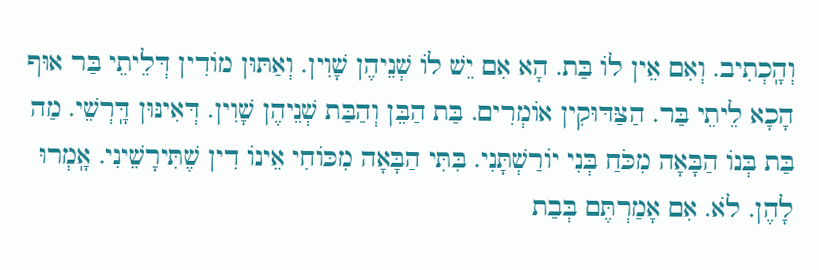וְהָֽכְתִיב. וְאִם אֵין לוֹ בַּת. הָא אִם יֵשׁ לוֹ שְׁנֵיהֶן שָׁוִין. וְאַתּוּן מוֹדִין דְּלֵיתֵי בַּר אוּף הָכָא לֵיתֵי בַּר. הַצַּדּוּקִין אוֹמְרִים. בַּת הַבֵּן וְהַבַּת שְׁנֵיהֶן שָׁוִין. דְּאִינּוּן דָּֽרְשֵׁי. מַה בַּת בְּנוֹ הַבָּאָה מִכֹּחַ בְּנִי יוֹרַשְׁתָּנִי. בִּתִּי הַבָּאָה מִכּוֹחִי אֵינוֹ דִין שֶׁתִּירָשֵׁינִי. אָֽמְרוּ לָהֶן. לֹא. אִם אָמַרְתֶּם בְּבַת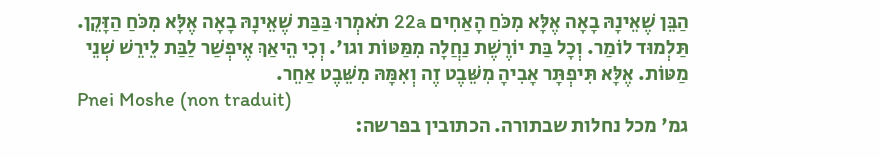הַבֵּן שֶׁאֵינָהּ בָאָה אֶלָּא מִכֹּחַ הָאַחִים 22a תֹאמְרוּ בַּבַּת שֶׁאֵינָהּ בָאָה אֶלָּא מִכֹּחַ הַזָּקֵן. תַּלְמוּד לוֹמַר. וְכָל בַּת יוֹרֶשֶׁת נַחֲלָה מִמַּטּוֹת וגו'. וְכִי הֵיאַךְ אֶיפְשַׁר לַבַּת לֵירֵשׁ שְׁנֵי מַטּוֹת. אֶלָּא תִּיפְתָּר אָבִיהָ מִשֵּׁבֶט זֶה וְאִמָּהּ מִשֵּׁבֶט אַחֵר.
Pnei Moshe (non traduit)
גמ' מכל נחלות שבתורה. הכתובין בפרשה: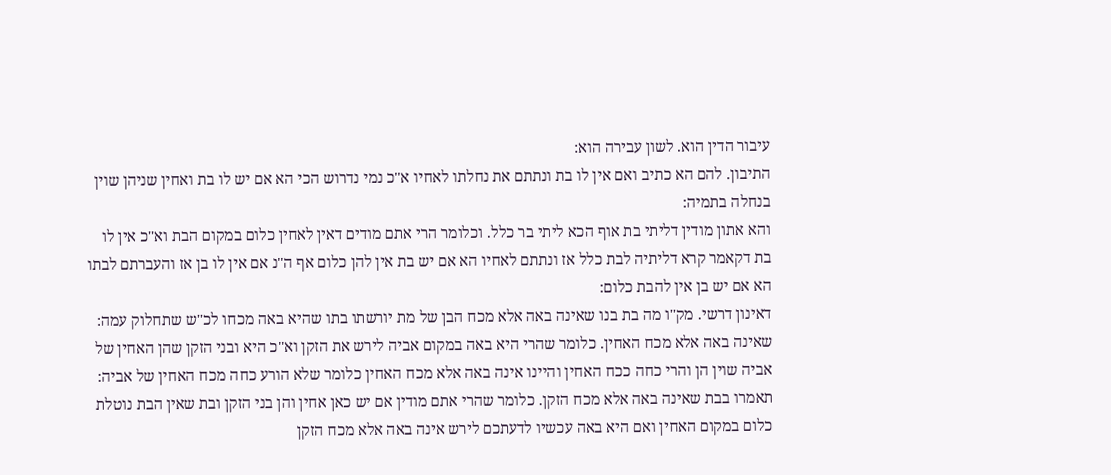עיבור הדין הוא. לשון עבירה הוא:
התיבון. להם הא כתיב ואם אין לו בת ונתתם את נחלתו לאחיו א''כ נמי נדרוש הכי הא אם יש לו בת ואחין שניהן שוין בנחלה בתמיה:
והא אתון מודין דליתי בת אוף הכא ליתי בר כלל. וכלומר הרי אתם מודים דאין לאחין כלום במקום הבת וא''כ אין לו בת דקאמר קרא דליתיה לבת כלל אז ונתתם לאחיו הא אם יש בת אין להן כלום אף ה''נ אם אין לו בן אז והעברתם לבתו הא אם יש בן אין להבת כלום:
דאינון דרשי. מק''ו מה בת בנו שאינה באה אלא מכח הבן של מת יורשתו בתו שהיא באה מכחו לכ''ש שתחלוק עמה:
שאינה באה אלא מכח האחין. כלומר שהרי היא באה במקום אביה לירש את הזקן וא''כ היא ובני הזקן שהן האחין של אביה שוין הן והרי כחה ככח האחין והיינו אינה באה אלא מכח האחין כלומר שלא הורע כחה מכח האחין של אביה:
תאמרו בבת שאינה באה אלא מכח הזקן. כלומר שהרי אתם מודין אם יש כאן אחין והן בני הזקן ובת שאין הבת נוטלת כלום במקום האחין ואם היא באה עכשיו לדעתכם לירש אינה באה אלא מכח הזקן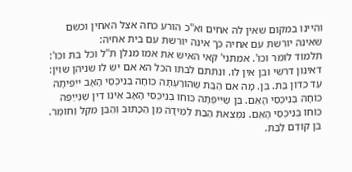והיינו במקום שאין לה אחים וא''כ הורע כחה אצל האחין וכשם שאינה יורשת עם אחיה כך אינה יורשת עם בית אחיה:
תלמוד לומר וכו'. אמתני' קאי האיש את אמו מנלן ת''ל וכל בת וכו':
דאינון דרשי ובן אין לו. ונתתם לבתו הכל הא אם יש לו שניהן שוין:
עַד כְּדוֹן בַּת. בֵּן. מָה אִם הַבַּת שֶׁהוֹרַעְתָּה כוֹחָהּ בְּנִיכְסֵי הָאָב ייִפִּיתָה כוֹחָהּ בְּנִיכְסֵי הָאֵם. בֵּן שֶׁיִּיפְּתָה כוֹחוֹ בְנִיכְסֵי הָאָב אֵינוֹ דִין שֶׁנְּייַפֶּה כוֹחוֹ בְּנִיכְסֵי הָאֵם. נִמְצֵאת הַבַּת לְמֵידָה מִן הַכָּתוּב וְהַבֵּן מִקַּל וַחוֹמֶר. בֵּן קוֹדֵם לַבַּת.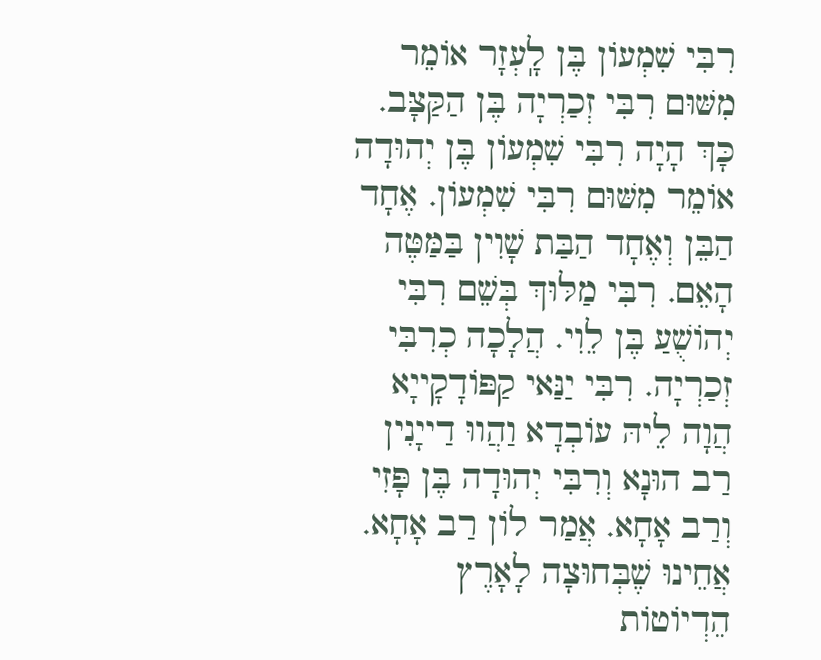רִבִּי שִׁמְעוֹן בֶּן לָֽעְזָר אוֹמֵר מִשּׁוּם רִבִּי זְכַרְיָה בֶּן הַקַּצָּב. כָּךְ הָיָה רִבִּי שִׁמְעוֹן בֶּן יְהוּדָה אוֹמֵר מִשּׁוּם רִבִּי שִׁמְעוֹן. אֶחָד הַבֵּן וְאֶחָד הַבַּת שָׁוִין בַּמַּטֶּה הָאֵם. רִבִּי מַלּוּךְ בְּשֵׁם רִבִּי יְהוֹשֻׁעַ בֶּן לֵוִי. הֲלָכָה כְרִבִּי זְכַרְיָה. רִבִּי יַנַּאי קַפּוֹדָקָייָא הֲוָה לֵיהּ עוֹבְדָא וַהֲווּ דַייָנִין רַב הוּנָא וְרִבִּי יְהוּדָה בֶּן פָּזִי וְרַב אָחָא. אֲמַר לוֹן רַב אָחָא. אֲחֵינוּ שֶׁבְּחוּצָה לָאָרֶץ הֵדְיוֹטוֹת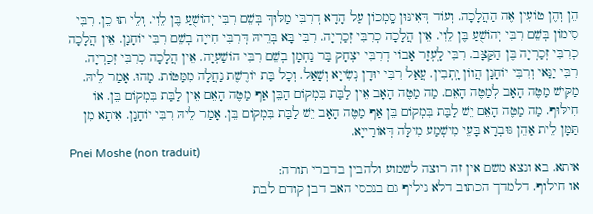הֵן וְהֶן טוֹעִין אֶה הַהֲלָכָה. וְעוֹד דְּאִינּוּן סָֽמְכוֹן עַל הָדָא דְרִבִּי מַלּוּךְ בְּשֵׁם רִבִּי יְהוֹשֻׁעַ בֶּן לֵוִי. וְלֵי תוּ כֵן. רִבִּי סִימוֹן בְּשֵׁם רִבִּי יְהוֹשֻׁעַ בֶּן לֵוִי. אֵין הֲלָכָה כְרִבִּי זְכַרְיָה. רִבִּי בָּא בְּרֵיהּ דְּרִבִּי חִייָה בְשֵׁם רִבִּי יוֹחָנָן. אֵין הֲלָכָה כְרִבִּי זְכַרְיָה בֶּן הַקַּצָּב. רִבִּי לָֽעְזָר אָבוֹי דְרִבִּי יצְחָק בַּר נַחְמָן בְשֵׁם רִבִּי הוֹשַׁעְיָה. אֵין הֲלָכָה כְרִבִּי זְכַרְיָה. רִבִּי יַנַּאי וְרִבִּי יוֹחָנָן הֲווֹן יָֽתְבִין. עֲאַל רִבִּי יוּדָן נְשִׂייָא וְשָׁאַל. וְכָל בַּת יוֹרֶשֶׁת נַחֲלָה מִמַּטּוֹת. מָהוּ. אָמַר לֵיהּ. מַקִּישׁ מַטֶּה הָאָב לְמַטֶּה הָאֵם. מַה מַטֶּה הָאָב אֵין לַבַּת בִּמְקוֹם הַבֵּן אַף מַטֶּה הָאֵם אֵין לַבַּת בִּמְקוֹם בֵּן. אוֹ חִילּוּף. מַה מַטֶּה הָאֵם יֵשׁ לַבַּת בִּמְקוֹם בֵּן אַף מַטֶּה הָאָב יֵשׁ לַבַּת בִּמְקוֹם בֵּן. אָמַר לֵיהּ רִבִּי יוֹחָנָן. אִיתָא מִן תַּמָּן לֵית אַהֵן גּוּבְרָא בָּעֵי מִישְׁמַע מִילָּה דְּאוֹרַייָא.
Pnei Moshe (non traduit)
איתא. בא ונצא משם אין זה רוצה לשמוע ולהבין בדברי תורה:
או חילוף. דלמדך הכתוב דלא ניליף גם בנכסי האב דבן קודם לבת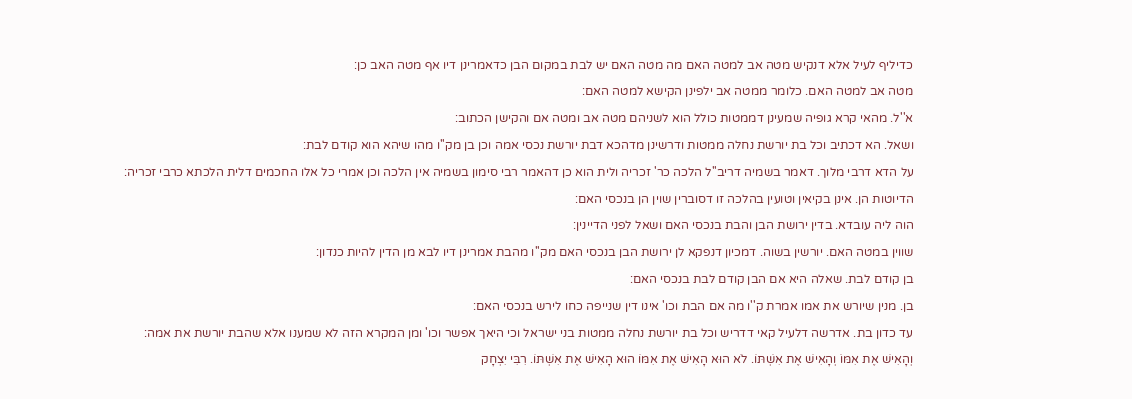כדיליף לעיל אלא דנקיש מטה אב למטה האם מה מטה האם יש לבת במקום הבן כדאמרינן דיו אף מטה האב כן:
מטה אב למטה האם. כלומר ממטה אב ילפינן הקישא למטה האם:
א''ל. מהאי קרא גופיה שמעינן דממטות כולל הוא לשניהם מטה אב ומטה אם והקישן הכתוב:
ושאל. הא דכתיב וכל בת יורשת נחלה ממטות ודרשינן מדהכא דבת יורשת נכסי אמה וכן בן מק''ו מהו שיהא הוא קודם לבת:
על הדא דרבי מלוך. דאמר בשמיה דריב''ל הלכה כר' זכריה ולית הוא כן דהאמר רבי סימון בשמיה אין הלכה וכן אמרי כל אלו החכמים דלית הלכתא כרבי זכריה:
הדיוטות הן. אינן בקיאין וטועין בהלכה זו דסוברין שוין הן בנכסי האם:
הוה ליה עובדא. בדין ירושת הבן והבת בנכסי האם ושאל לפני הדיינין:
שווין במטה האם. יורשין בשוה. דמכיון דנפקא לן ירושת הבן בנכסי האם מק''ו מהבת אמרינן דיו לבא מן הדין להיות כנדון:
בן קודם לבת. שאלה היא אם הבן קודם לבת בנכסי האם:
בן. מנין שיורש את אמו אמרת ק''ו מה אם הבת וכו' אינו דין שנייפה כחו לירש בנכסי האם:
עד כדון בת. אדרשה דלעיל קאי דדריש וכל בת יורשת נחלה ממטות בני ישראל וכי היאך אפשר וכו' ומן המקרא הזה לא שמענו אלא שהבת יורשת את אמה:
וְהָאִישׁ אֶת אִמּוֹ וְהָאִישׁ אֶת אִשְׁתּוֹ. לֹא הוּא הָאִישׁ אֶת אִמּוֹ הוּא הָאִישׁ אֶת אִשְׁתּוֹ. רִבִּי יִצְחָק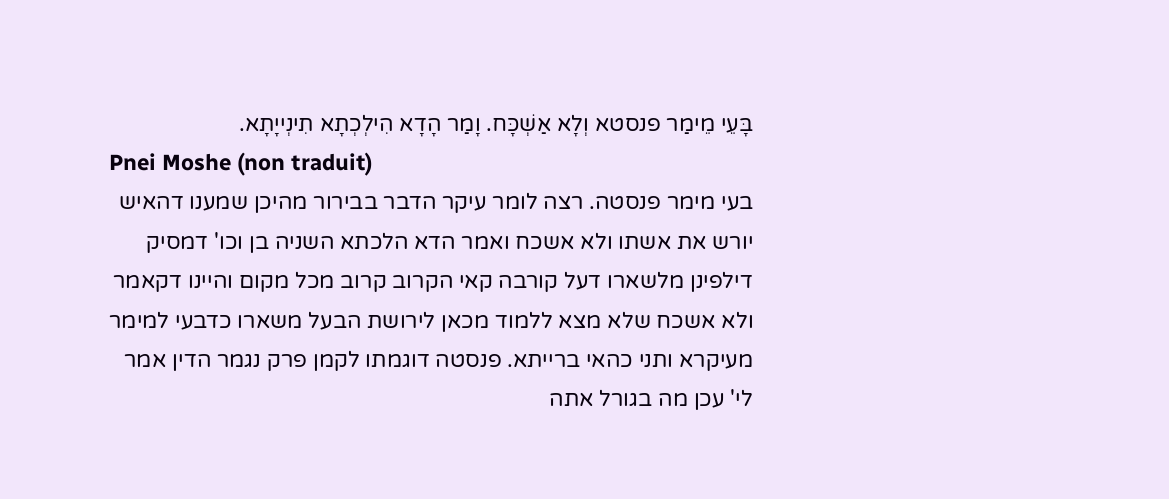בָּעֵי מֵימַר פנסטא וְלָא אַשְׁכָּח. וָמַר הָדָא הִילְכְתָא תִינְייָתָא.
Pnei Moshe (non traduit)
בעי מימר פנסטה. רצה לומר עיקר הדבר בבירור מהיכן שמענו דהאיש יורש את אשתו ולא אשכח ואמר הדא הלכתא השניה בן וכו' דמסיק דילפינן מלשארו דעל קורבה קאי הקרוב קרוב מכל מקום והיינו דקאמר ולא אשכח שלא מצא ללמוד מכאן לירושת הבעל משארו כדבעי למימר מעיקרא ותני כהאי ברייתא. פנסטה דוגמתו לקמן פרק נגמר הדין אמר לי' עכן מה בגורל אתה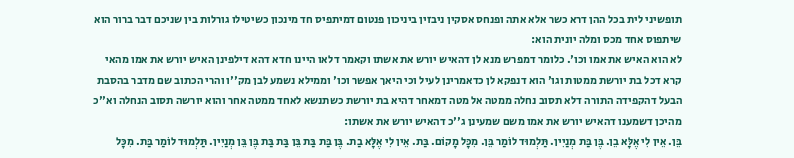תופשיני לית בכל ההן דרא כשר אלא אתה ופנחס אסקין ניבזין ביניכון פנטום דמיתפיס חד מינכון כשיטילו גורלות בין שניכם דבר ברור הוא שיתפוס אחד מכס ומלה יונית הוא:
לא הוא האיש את אמו וכו'. כלומר דמפרש מנא לן דהאיש יורש את אשתו וקאמר דלאו היינו חדא דהא דילפינן האיש יורש את אמו מהאי קרא דכל בת יורשת ממטות וגו' הוא דנפקא לן כדאמרינן לעיל וכי היאך אפשר וכו' וממילא נשמע לבן מק''ו והרי הכתוב שם מדבר בהסבת הבעל דהקפידה התורה דלא תסוב נחלה ממטה אל מטה דמאחר דהיא בת יורשת כשתנשא לאחד ממטה אחר והוא יורשה תסוב הנחלה וא''כ מהיכן דשמענו דהאיש יורש את אמו משם שמעינן ג''כ דהאיש יורש את אשתו:
בֵּן. אֵין לִי אֶלָּא בֵן. בֶּן בַּת מְנַיִין. תַּלְמוּד לוֹמַר בֵּן. מִכָּל מָקוֹם. בַּת. אֵין לִי אֶלָּא בַת. בֶּן בַּת בַּת בֵּן בַּת בַּת בֶּן בֵּן מְנַיִין. תַּלְמוּד לוֹמַר בַּת. מִכָּל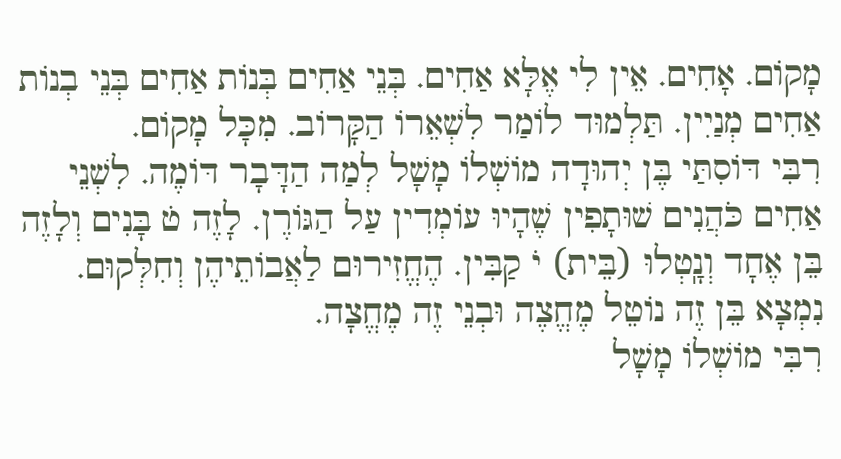מָקוֹם. אָחִים. אֵין לִי אֶלָּא אַחִים. בְּנֵי אַחִים בְּנוֹת אַחִים בְּנֵי בְנוֹת אַחִים מְנַיִין. תַּלְמוּד לוֹמַר לִשְׁאֵרוֹ הַקָּרוֹב. מִכָּל מָקוֹם.
רִבִּי דּוֹסִתַּי בֶּן יְהוּדָה מוֹשְׁלוֹ מָשָׁל לְמַה הַדָּבָר דּוֹמֶה. לִשְׁנֵי אַחִים כֹּהֲנִים שׁוּתָפִין שֶׁהָיוּ עוֹמְדִין עַל הַגּוֹרֶן. לָזֶה ט̇ בָּנִים וְלָזֶה בֵּן אֶחָד וְנָֽטְלוּ (בֵּית) יֹ קַבִּין. הֶחֱזִירוּם לַאֲבוֹתֵיהֶן וְחִלְּקוּם. נִמְצָא בֵּן זֶה נוֹטֵל מֶחֱצֶה וּבְנֵי זֶה מֶחֱצָה.
רִבִּי מוֹשְׁלוֹ מָשָׁל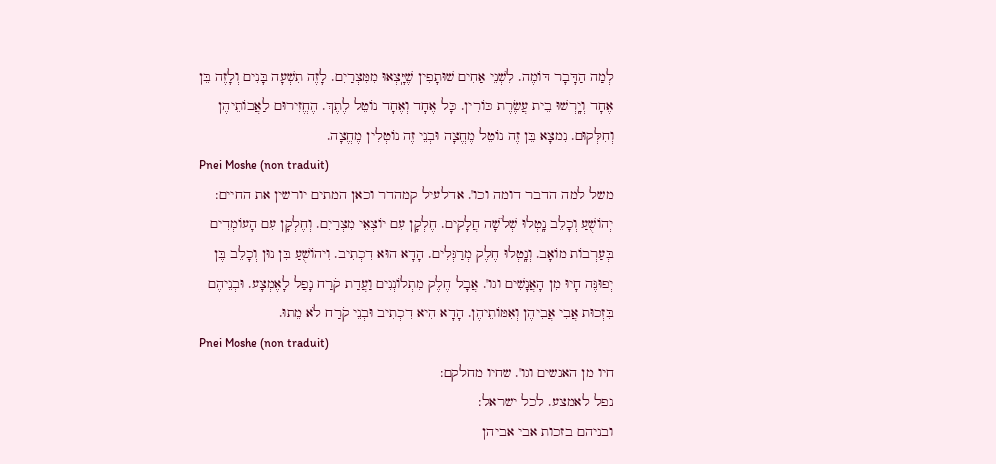לְמַה הַדָּבָר דּוֹמֶה. לִשְׁנֵי אַחִים שׁוּתָפִין שֶׁיָּֽצְאוּ מִמִּצְרַיִם. לָזֶה תִשְׁעָה בָּנִים וְלָזֶה בֵּן אֶחָד וְיָֽרְשׁוּ בֵית עֲשֶׂרֶת כּוֹרִין. כָּל אֶחָד וְאֶחָד נוֹטֵל לֶתֶךְ. הֶחֱזִירוּם לַאֲבוֹתֵיהֶן וְחִלְּקוּם. נִמצָא בֵּן זֶה נוֹטֵל מֶחֱצָה וּבְנֵי זֶה נוֹטְלִין מֶחֱצָה.
Pnei Moshe (non traduit)
משל למה הדבר דומה וכו'. אדלעיל קמהדר וכאן המתים יורשין את החיים:
יְהוֹשֻׁעַ וְכָלֵב נָֽטְלוּ שְׁלֹשָׁה חֲלָקִים. חֶלְקָן עִם יוֹצְאֵי מִצְרַיִם. וְחֶלְקָן עִם הָעוֹמְדִים בְּעַרְבוֹת מוֹאָב. וְנָֽטְלוּ חֶלֶק מְרַגְּלִים. הָדָא הוּא דִכְתִיב. וִיהוֹשֻׁעַ בִּן נוּן וְכָלֵב בֶּן יְפוּנֶּה חָיוּ מִן הָאֲנָשִׁים וגו'. אֲבָל חֶלֶק מִתְלוֹנְנִים וַעֲדַת קֹרַח נָפַל לָאֶמְצָע. וּבְנֵיהֶם בִּזְכוּת אֲבִי אֲבִיהֶן וְאִמּוֹתֵיהֶן. הָדָא הִיא דִכְתִיב וּבְנֵי קֹרַח לֹא מֵתוּ.
Pnei Moshe (non traduit)
חיו מן האנשים וגו'. שחיו מחלקם:
נפל לאמצע. לכל ישראל:
ובניהם בזכות אבי אביהן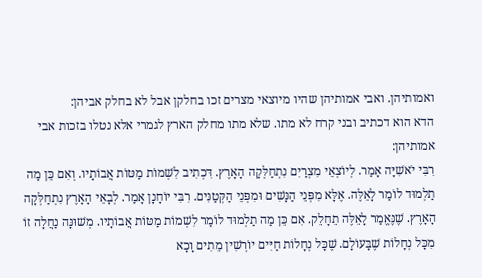ואמותיהן. ואבי אמותיהן שהיו מיוצאי מצרים זכו בחלקן אבל לא בחלק אביהן:
הדא הוא דכתיב ובני קרח לא מתו. שלא מתו מחלק הארץ לגמרי אלא נטלו בזכות אבי אמותיהן:
רִבִּי יֹאשִׁיָּה אָמַר. לְיוֹצְאֵי מִצְרַיִם נִתְחַלְּקָה הָאָרֶץ. דִּכְתִיב לִשְׁמוֹת מַטּוֹת אֲבוֹתָיו. וְאִם כֵּן מַה תַלְמוּד לוֹמַר לָאֵלֶּה. אֶלָּא מִפְּנֵי הַנָּשִׁים וּמִפְּנֵי הַקְּטַנִּים. רִבִּי יוֹחָנָן אָמַר. לְבָאֵי הָאָרֶץ נִתְחַלְּקָה הָאָרֶץ. שֶׁנֶּאֱמַר לָאֵלֶּה תֵחָלֵק. אִם כֵּן מַה תַלְמוּד לוֹמַר לִשְׁמוֹת מַטּוֹת אֲבוֹתָיו. מְשׁוּנָּה נַחֲלָה זוֹ מִכָּל נְחָלוֹת שֶׁבָּעוֹלָם. שֶׁכָּל נְחָלוֹת חַיִּים יוֹרְשִׁין מֵתִים וָכָא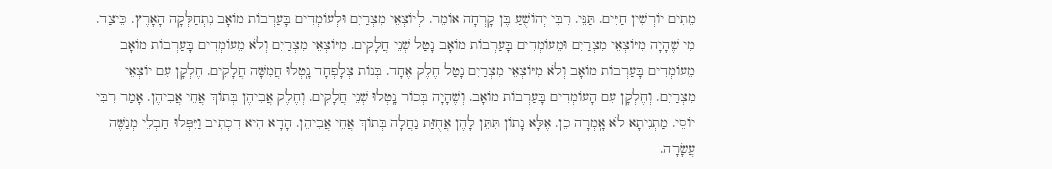מֵתִים יוֹרְשִׁין חַיִּים. תַּנֵּי. רִבִּי יְהוֹשֻׁעַ בֶּן קָרְחָה אוֹמֵר. לְיוֹצְאֵי מִצְרַיִם וּלְעוֹמְדִים בָּעַרְבוֹת מוֹאָב נִתְחַלְּקָה הָאָרֶץ. כֵּיצַד. מִי שֶׁהָיָה מִיּוֹצְאֵי מִצְרַיִם וּמֵעוֹמְדִים בָּעַרְבוֹת מוֹאָב נָטַל שְׁנֵי חֲלָקִים. מִיּוֹצְאֵי מִצְרַיִם וְלֹא מֵעוֹמְדִים בָּעַרְבוֹת מוֹאָב מֵעוֹמְדִים בָּעַרְבוֹת מוֹאָב וְלֹא מִיּוֹצְאֵי מִצְרַיִם נָטַל חֶלֶק אֶחָד. בְּנוֹת צְלָפְחָד נָֽטְלוּ חֲמִשָּׁה חֲלָקִים. חֶלְקָן עִם יוֹצְאֵי מִצְרַיִם. וְחֶלְקָן עִם הָעוֹמְדִים בָּעַרְבוֹת מוֹאָב. וְשֶׁהָיָה בְּכוֹר נָֽטְלוּ שְׁנֵי חֲלָקִים. וְחֶלֶק אֲבִיהֶן בְּתוֹךְ אֲחֵי אֲבִיהֶן. אָמַר רִבִּי יוֹסֵי. מַתְנִיתָא לֹא אָֽמְרָה כֵן. אֶלָּא נָתוֹן תִּתֵּן לָהֶן אֲחֻזַּת נַחֲלָה בְּתוֹךְ אֲחֵי אֲבִיהֵן. הָדָא הִיא דִכְתִיב וַיִּפְּלוּ חַבְלֵי מְנַשֶּׁה עֲשָׂרָה.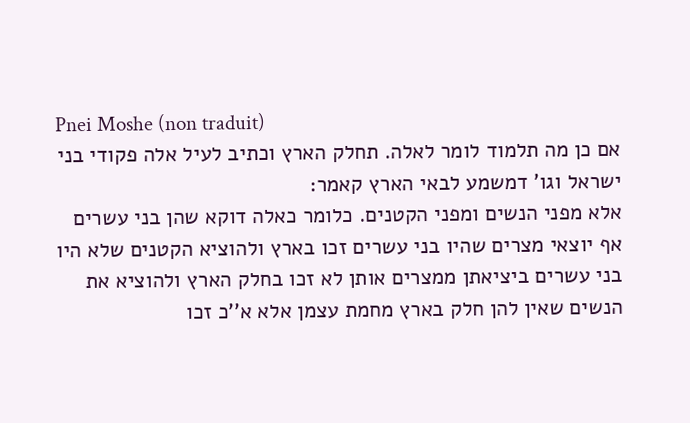Pnei Moshe (non traduit)
אם כן מה תלמוד לומר לאלה. תחלק הארץ וכתיב לעיל אלה פקודי בני ישראל וגו' דמשמע לבאי הארץ קאמר:
אלא מפני הנשים ומפני הקטנים. כלומר כאלה דוקא שהן בני עשרים אף יוצאי מצרים שהיו בני עשרים זכו בארץ ולהוציא הקטנים שלא היו בני עשרים ביציאתן ממצרים אותן לא זכו בחלק הארץ ולהוציא את הנשים שאין להן חלק בארץ מחמת עצמן אלא א''כ זכו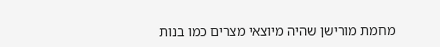מחמת מורישן שהיה מיוצאי מצרים כמו בנות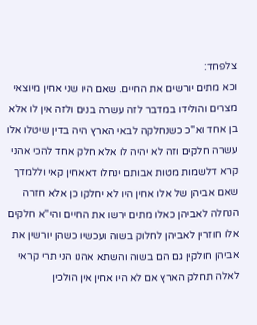צלפחד:
וכא מתים יורשים את החיים. שאם היו שני אחין מיוצאי מצרים והולידו במדבר לזה עשרה בנים ולזה אין לו אלא בן אחד וא''כ כשנחלקה לבאי הארץ היה בדין שיטלו אלו עשרה חלקים וזה לא יהיה לו אלא חלק אחד להכי אהני קרא דלשמות מטות אבותם ינחלו דאאחין קאי וללמדך שאם אביהן של אלו אחין היו לא יחלקו כן אלא חזרה הנחלה לאביהן כאלו מתים ירשו את החיים והי''א חלקים אלו חוזרין לאביהן לחלוק בשוה ועכשיו כשהן יורשין את אביהן חולקין גם הם בשוה והשתא אהנו הני תרי קראי לאלה תחלק הארץ אם לא היו אחין אין הולכין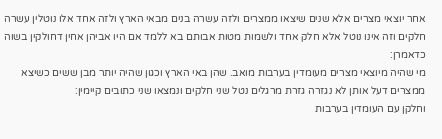אחר יוצאי מצרים אלא שנים שיצאו ממצרים ולזה עשרה בנים מבאי הארץ ולזה אחד אלו נוטלין עשרה חלקים וזה אינו נוטל אלא חלק אחד ולשמות מטות אבותם בא ללמד אם היו אביהן אחין דחולקין בשוה כדאמרן:
מי שהיה מיוצאי מצרים מעומדין בערבות מואב. שהן באי הארץ וכגון שהיה יותר מבן ששים כשיצא ממצרים דעל אותן לא נגזרה גזרת מרגלים נטל שני חלקים ונמצאו שני כתובים קיימין:
וחלקן עם העומדין בערבות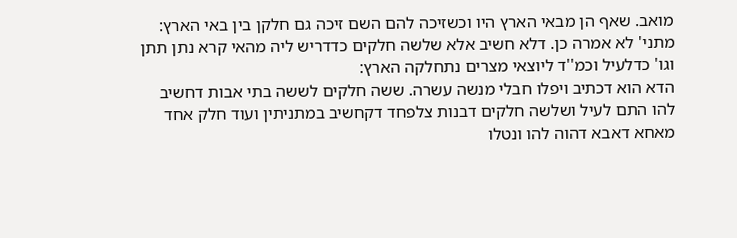מואב. שאף הן מבאי הארץ היו וכשזיכה להם השם זיכה גם חלקן בין באי הארץ:
מתני' לא אמרה כן. דלא חשיב אלא שלשה חלקים כדדריש ליה מהאי קרא נתן תתן וגו' כדלעיל וכמ''ד ליוצאי מצרים נתחלקה הארץ:
הדא הוא דכתיב ויפלו חבלי מנשה עשרה. ששה חלקים לששה בתי אבות דחשיב להו התם לעיל ושלשה חלקים דבנות צלפחד דקחשיב במתניתין ועוד חלק אחד מאחא דאבא דהוה להו ונטלו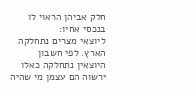חלק אביהן הראוי לו בנכסי אחיו:
ליוצאי מצרים נתחלקה הארץ. לפי חשבון היוצאין נתחלקה כאלו ירשוה הם עצמן מי שהיה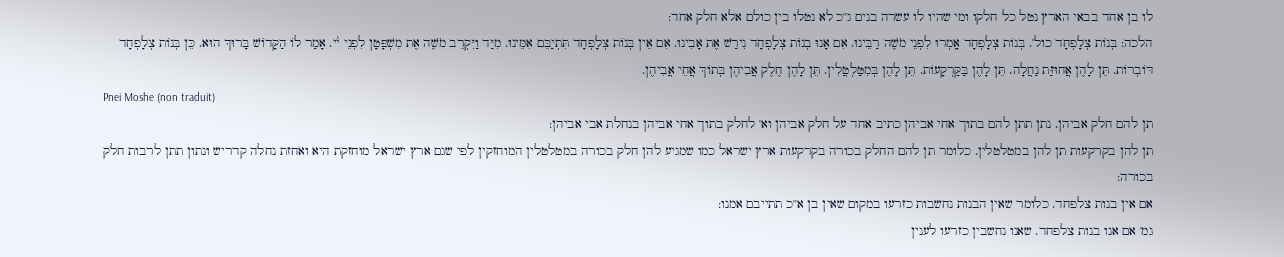לו בן אחד בבאי הארץ נטל כל חלקו ומי שהיו לו עשרה בנים ג''כ לא נטלו בין כולם אלא חלק אחד:
הלכה: בְּנוֹת צְלָפְחָד כול'. בְּנוֹת צְלָפְחָד אָֽמְרוּ לִפְנֵי מֹשֶׁה רַבֵּינוּ. אִם אָנוּ בְנוֹת צְלָפְחָד נִירַשׁ אֶת אָבִינוּ. אִם אֵין בְּנוֹת צְלָפְחָד תִּתְיַבֵּם אִמֵּינוּ. מִיַּד וַיִּקְרֵב מֹשֶׁה אֶת מִשְׁפָּטָן לִפְנֵי י֨י. אָמַר לוֹ הַקָּדוֹשׁ בָּרוּךְ הוּא. כֵּן בְּנוֹת צְלָפְחָד דּוֹבְרוֹת. תֵּן לָהֶן אֲחוּזַּת נַחֲלָה. תֵּן לָהֶן בַּקַּרְקָעוֹת. תֵּן לָהֶן בְּמִטַּלְטֲלִין. תֵּן לָהֶן חֶלֶק אֲבִיהֶן בְּתוֹךְ אֲחֵי אֲבִיהֶן.
Pnei Moshe (non traduit)
תן להם חלק אביהן. נתן תתן להם בתוך אחי אביהן כתיב אחד על חלק אביהן וא' לחלק בתוך אחי אביהן בנחלת אבי אביהן:
תן להן בקרקעות תן להן במטלטלין. כלומר תן להם החלק בכורה בקרקעות ארץ ישראל כמו שמגיע להן חלק בכורה במטלטלין המוחזקין לפי שגם ארץ ישראל מוחזקת היא ואחזת נחלה קדריש ונתון תתן לרבות חלק בכורה:
אם אין בנות צלפחד. כלומר שאין הבנות נחשבות כזרעו במקום שאין בן א''כ תתייבם אמנו:
גמ' אם אנו בנות צלפחד. שאנו נחשבין כזרעו לענין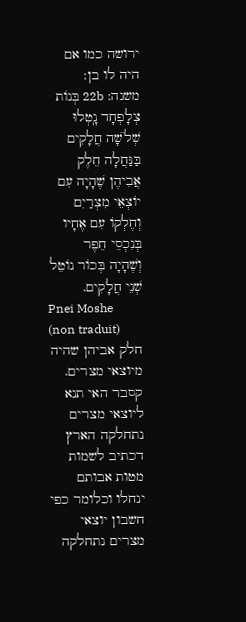ירושה כמו אם היה לו בן:
משנה: 22b בְּנוֹת צְלָפְחָד נָֽטְלוּ שְׁלֹשָׁה חֲלָקִים בַּנַּחֲלָה חֵלֶק אֲבִיהֶן שֶׁהָיָה עִם יוֹצְאֵי מִצְרַיִם וְחֶלְקוֹ עִם אֶחָיו בְּנִכְסֵי חֵפֶר וְשֶׁהָיָה בְּכוֹר נוֹטֵל שְׁנֵי חֲלָקִים.
Pnei Moshe (non traduit)
חלק אביהן שהיה מיוצאי מצרים. קסבר האי תנא ליוצאי מצרים נתחלקה הארץ דכתיב לשמות מטות אבותם ינחלו וכלומר כפי חשבון יוצאי מצרים נתחלקה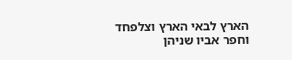הארץ לבאי הארץ וצלפחד וחפר אביו שניהן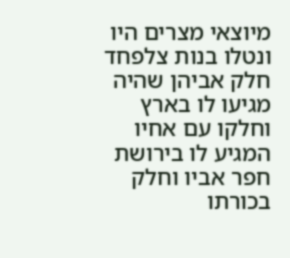מיוצאי מצרים היו ונטלו בנות צלפחד חלק אביהן שהיה מגיעו לו בארץ וחלקו עם אחיו המגיע לו בירושת חפר אביו וחלק בכורתו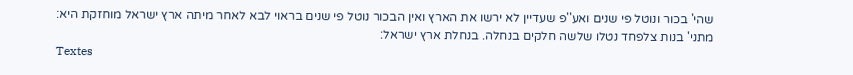שהי' בכור ונוטל פי שנים ואע''פ שעדיין לא ירשו את הארץ ואין הבכור נוטל פי שנים בראוי לבא לאחר מיתה ארץ ישראל מוחזקת היא:
מתני' בנות צלפחד נטלו שלשה חלקים בנחלה. בנחלת ארץ ישראל:
Textes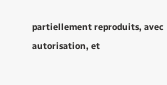partiellement reproduits, avec autorisation, et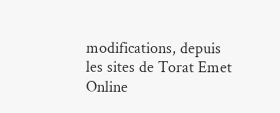modifications, depuis les sites de Torat Emet Online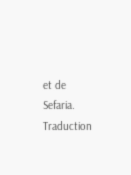et de Sefaria.
Traduction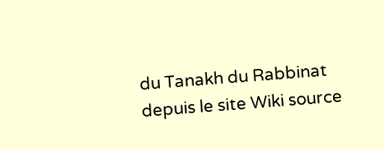du Tanakh du Rabbinat depuis le site Wiki source